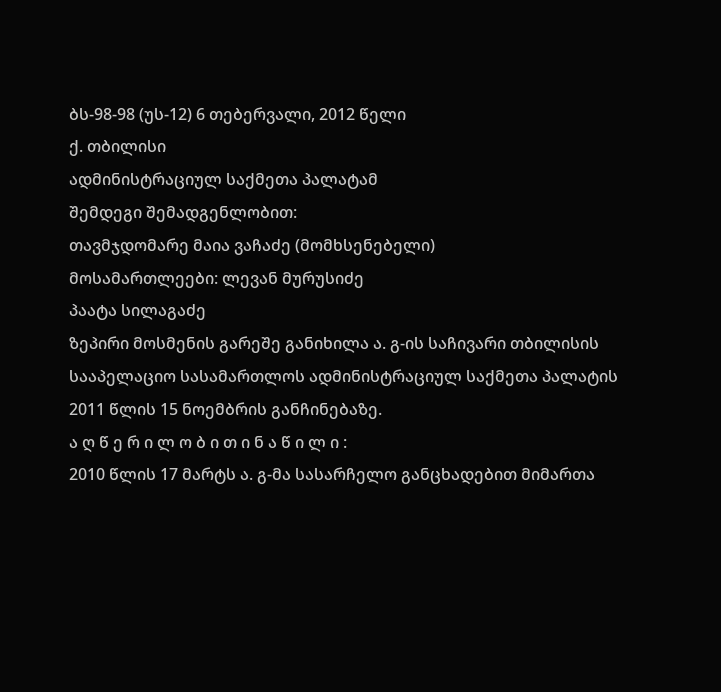ბს-98-98 (უს-12) 6 თებერვალი, 2012 წელი
ქ. თბილისი
ადმინისტრაციულ საქმეთა პალატამ
შემდეგი შემადგენლობით:
თავმჯდომარე მაია ვაჩაძე (მომხსენებელი)
მოსამართლეები: ლევან მურუსიძე
პაატა სილაგაძე
ზეპირი მოსმენის გარეშე განიხილა ა. გ-ის საჩივარი თბილისის სააპელაციო სასამართლოს ადმინისტრაციულ საქმეთა პალატის 2011 წლის 15 ნოემბრის განჩინებაზე.
ა ღ წ ე რ ი ლ ო ბ ი თ ი ნ ა წ ი ლ ი :
2010 წლის 17 მარტს ა. გ-მა სასარჩელო განცხადებით მიმართა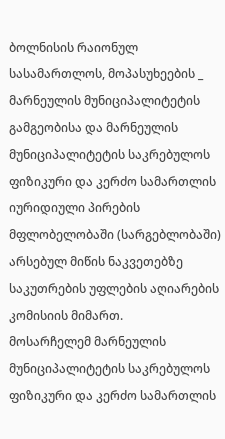ბოლნისის რაიონულ სასამართლოს, მოპასუხეების _ მარნეულის მუნიციპალიტეტის გამგეობისა და მარნეულის მუნიციპალიტეტის საკრებულოს ფიზიკური და კერძო სამართლის იურიდიული პირების მფლობელობაში (სარგებლობაში) არსებულ მიწის ნაკვეთებზე საკუთრების უფლების აღიარების კომისიის მიმართ.
მოსარჩელემ მარნეულის მუნიციპალიტეტის საკრებულოს ფიზიკური და კერძო სამართლის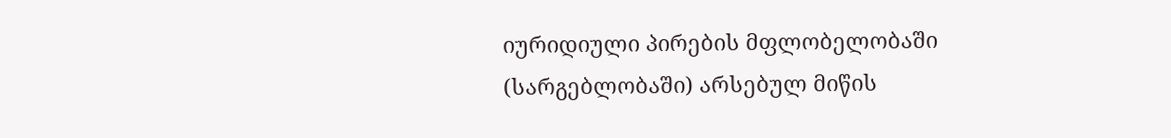იურიდიული პირების მფლობელობაში (სარგებლობაში) არსებულ მიწის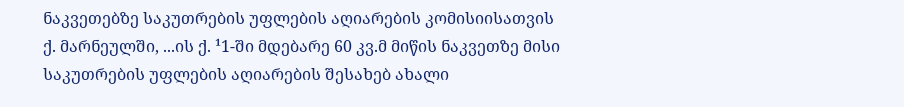ნაკვეთებზე საკუთრების უფლების აღიარების კომისიისათვის ქ. მარნეულში, ...ის ქ. ¹1-ში მდებარე 60 კვ.მ მიწის ნაკვეთზე მისი საკუთრების უფლების აღიარების შესახებ ახალი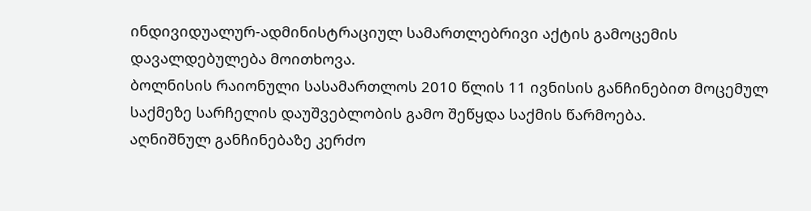ინდივიდუალურ-ადმინისტრაციულ სამართლებრივი აქტის გამოცემის დავალდებულება მოითხოვა.
ბოლნისის რაიონული სასამართლოს 2010 წლის 11 ივნისის განჩინებით მოცემულ საქმეზე სარჩელის დაუშვებლობის გამო შეწყდა საქმის წარმოება.
აღნიშნულ განჩინებაზე კერძო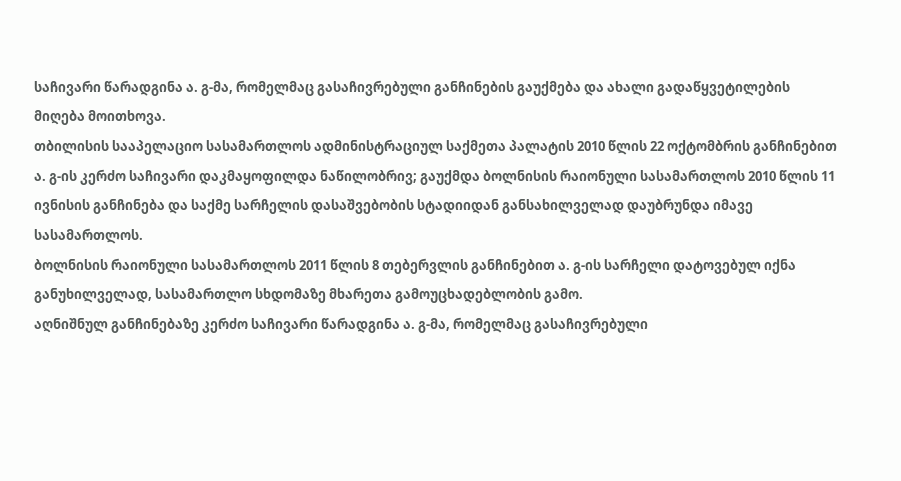საჩივარი წარადგინა ა. გ-მა, რომელმაც გასაჩივრებული განჩინების გაუქმება და ახალი გადაწყვეტილების მიღება მოითხოვა.
თბილისის სააპელაციო სასამართლოს ადმინისტრაციულ საქმეთა პალატის 2010 წლის 22 ოქტომბრის განჩინებით ა. გ-ის კერძო საჩივარი დაკმაყოფილდა ნაწილობრივ; გაუქმდა ბოლნისის რაიონული სასამართლოს 2010 წლის 11 ივნისის განჩინება და საქმე სარჩელის დასაშვებობის სტადიიდან განსახილველად დაუბრუნდა იმავე სასამართლოს.
ბოლნისის რაიონული სასამართლოს 2011 წლის 8 თებერვლის განჩინებით ა. გ-ის სარჩელი დატოვებულ იქნა განუხილველად, სასამართლო სხდომაზე მხარეთა გამოუცხადებლობის გამო.
აღნიშნულ განჩინებაზე კერძო საჩივარი წარადგინა ა. გ-მა, რომელმაც გასაჩივრებული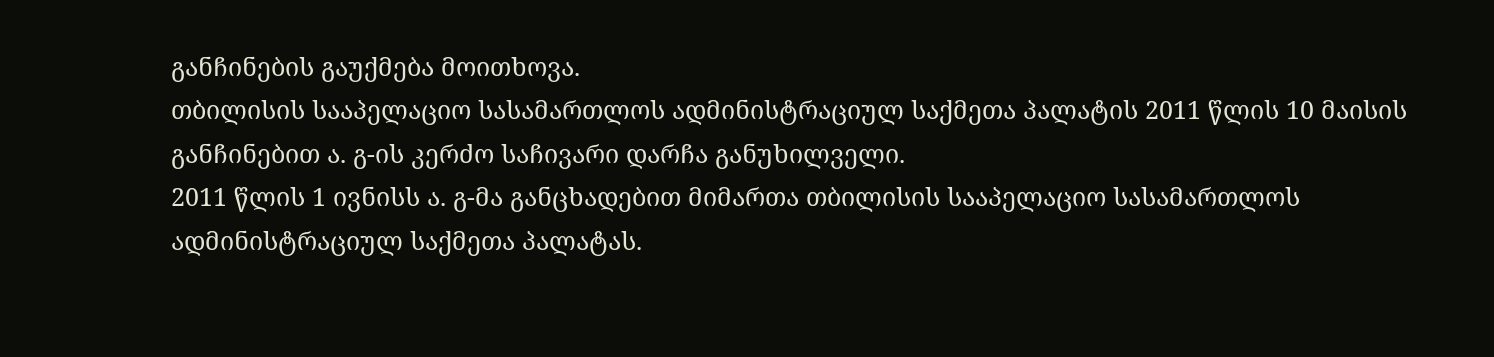განჩინების გაუქმება მოითხოვა.
თბილისის სააპელაციო სასამართლოს ადმინისტრაციულ საქმეთა პალატის 2011 წლის 10 მაისის განჩინებით ა. გ-ის კერძო საჩივარი დარჩა განუხილველი.
2011 წლის 1 ივნისს ა. გ-მა განცხადებით მიმართა თბილისის სააპელაციო სასამართლოს ადმინისტრაციულ საქმეთა პალატას.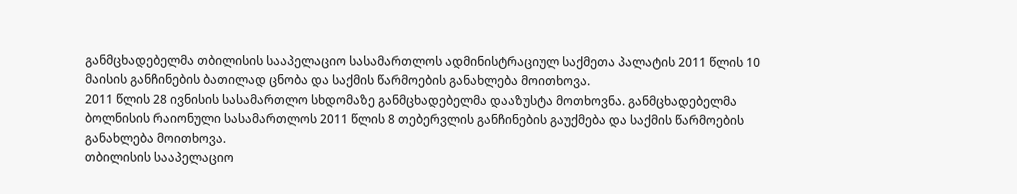განმცხადებელმა თბილისის სააპელაციო სასამართლოს ადმინისტრაციულ საქმეთა პალატის 2011 წლის 10 მაისის განჩინების ბათილად ცნობა და საქმის წარმოების განახლება მოითხოვა.
2011 წლის 28 ივნისის სასამართლო სხდომაზე განმცხადებელმა დააზუსტა მოთხოვნა. განმცხადებელმა ბოლნისის რაიონული სასამართლოს 2011 წლის 8 თებერვლის განჩინების გაუქმება და საქმის წარმოების განახლება მოითხოვა.
თბილისის სააპელაციო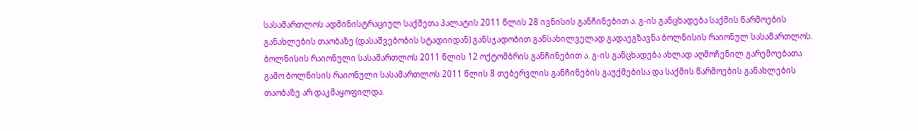სასამართლოს ადმინისტრაციულ საქმეთა პალატის 2011 წლის 28 ივნისის განჩინებით ა. გ-ის განცხადება საქმის წარმოების განახლების თაობაზე (დასაშვებობის სტადიიდან) განსჯადობით განსახილველად გადაეგზავნა ბოლნისის რაიონულ სასამართლოს.
ბოლნისის რაიონული სასამართლოს 2011 წლის 12 ოქტომბრის განჩინებით ა. გ-ის განცხადება ახლად აღმოჩენილ გარემოებათა გამო ბოლნისის რაიონული სასამართლოს 2011 წლის 8 თებერვლის განჩინების გაუქმებისა და საქმის წარმოების განახლების თაობაზე არ დაკმაყოფილდა.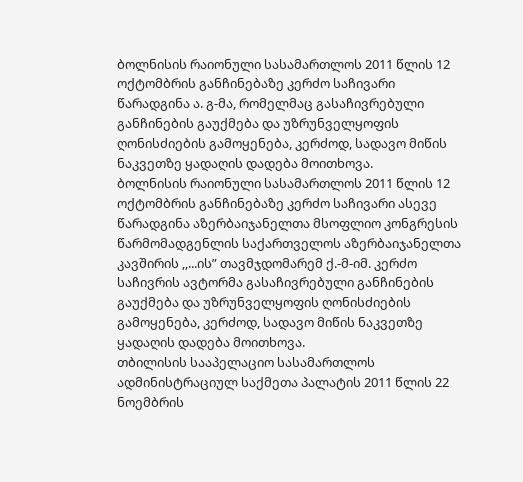ბოლნისის რაიონული სასამართლოს 2011 წლის 12 ოქტომბრის განჩინებაზე კერძო საჩივარი წარადგინა ა. გ-მა, რომელმაც გასაჩივრებული განჩინების გაუქმება და უზრუნველყოფის ღონისძიების გამოყენება, კერძოდ, სადავო მიწის ნაკვეთზე ყადაღის დადება მოითხოვა.
ბოლნისის რაიონული სასამართლოს 2011 წლის 12 ოქტომბრის განჩინებაზე კერძო საჩივარი ასევე წარადგინა აზერბაიჯანელთა მსოფლიო კონგრესის წარმომადგენლის საქართველოს აზერბაიჯანელთა კავშირის ,,...ის” თავმჯდომარემ ქ.-მ-იმ. კერძო საჩივრის ავტორმა გასაჩივრებული განჩინების გაუქმება და უზრუნველყოფის ღონისძიების გამოყენება, კერძოდ, სადავო მიწის ნაკვეთზე ყადაღის დადება მოითხოვა.
თბილისის სააპელაციო სასამართლოს ადმინისტრაციულ საქმეთა პალატის 2011 წლის 22 ნოემბრის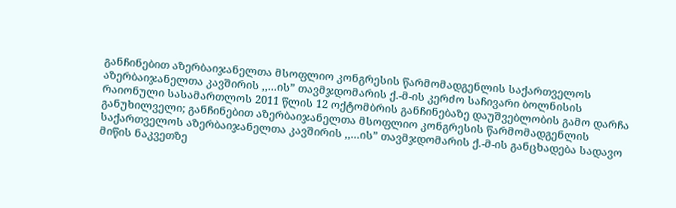განჩინებით აზერბაიჯანელთა მსოფლიო კონგრესის წარმომადგენლის საქართველოს აზერბაიჯანელთა კავშირის ,,...ის” თავმჯდომარის ქ.-მ-ის კერძო საჩივარი ბოლნისის რაიონული სასამართლოს 2011 წლის 12 ოქტომბრის განჩინებაზე დაუშვებლობის გამო დარჩა განუხილველი; განჩინებით აზერბაიჯანელთა მსოფლიო კონგრესის წარმომადგენლის საქართველოს აზერბაიჯანელთა კავშირის ,,...ის” თავმჯდომარის ქ.-მ-ის განცხადება სადავო მიწის ნაკვეთზე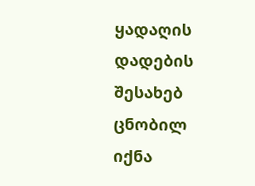ყადაღის დადების შესახებ ცნობილ იქნა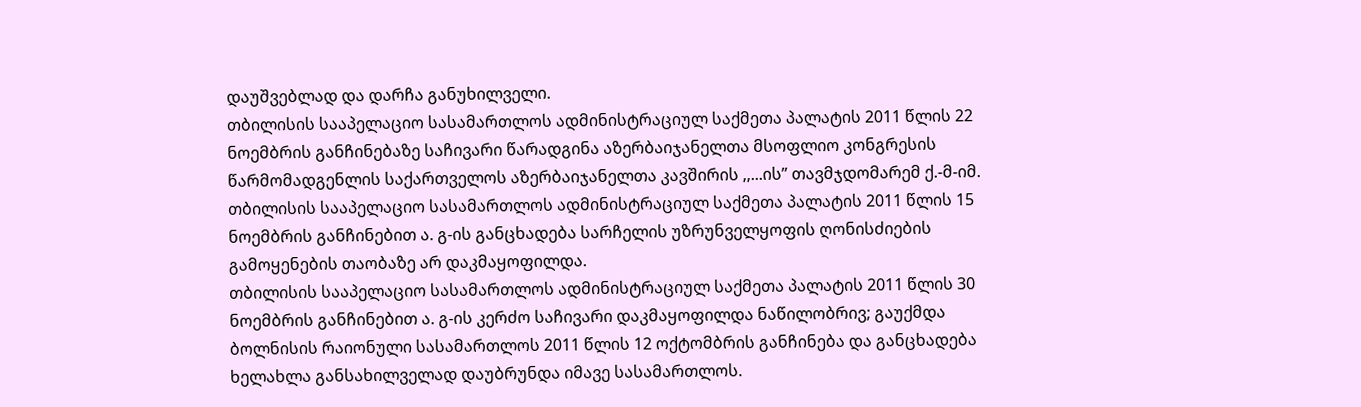დაუშვებლად და დარჩა განუხილველი.
თბილისის სააპელაციო სასამართლოს ადმინისტრაციულ საქმეთა პალატის 2011 წლის 22 ნოემბრის განჩინებაზე საჩივარი წარადგინა აზერბაიჯანელთა მსოფლიო კონგრესის წარმომადგენლის საქართველოს აზერბაიჯანელთა კავშირის ,,...ის” თავმჯდომარემ ქ.-მ-იმ.
თბილისის სააპელაციო სასამართლოს ადმინისტრაციულ საქმეთა პალატის 2011 წლის 15 ნოემბრის განჩინებით ა. გ-ის განცხადება სარჩელის უზრუნველყოფის ღონისძიების გამოყენების თაობაზე არ დაკმაყოფილდა.
თბილისის სააპელაციო სასამართლოს ადმინისტრაციულ საქმეთა პალატის 2011 წლის 30 ნოემბრის განჩინებით ა. გ-ის კერძო საჩივარი დაკმაყოფილდა ნაწილობრივ; გაუქმდა ბოლნისის რაიონული სასამართლოს 2011 წლის 12 ოქტომბრის განჩინება და განცხადება ხელახლა განსახილველად დაუბრუნდა იმავე სასამართლოს.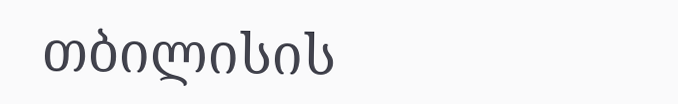თბილისის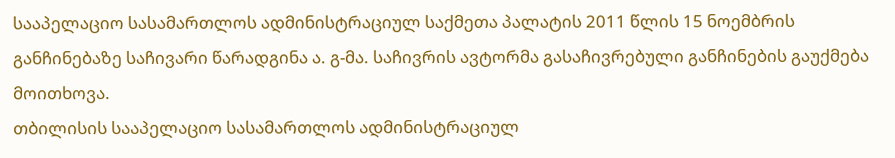სააპელაციო სასამართლოს ადმინისტრაციულ საქმეთა პალატის 2011 წლის 15 ნოემბრის განჩინებაზე საჩივარი წარადგინა ა. გ-მა. საჩივრის ავტორმა გასაჩივრებული განჩინების გაუქმება მოითხოვა.
თბილისის სააპელაციო სასამართლოს ადმინისტრაციულ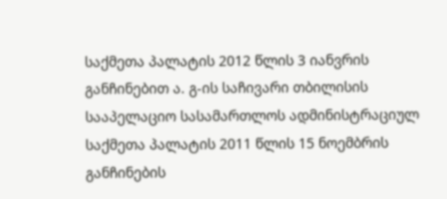საქმეთა პალატის 2012 წლის 3 იანვრის განჩინებით ა. გ-ის საჩივარი თბილისის სააპელაციო სასამართლოს ადმინისტრაციულ საქმეთა პალატის 2011 წლის 15 ნოემბრის განჩინების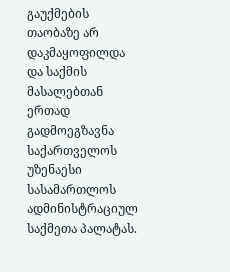გაუქმების თაობაზე არ დაკმაყოფილდა და საქმის მასალებთან ერთად გადმოეგზავნა საქართველოს უზენაესი სასამართლოს ადმინისტრაციულ საქმეთა პალატას.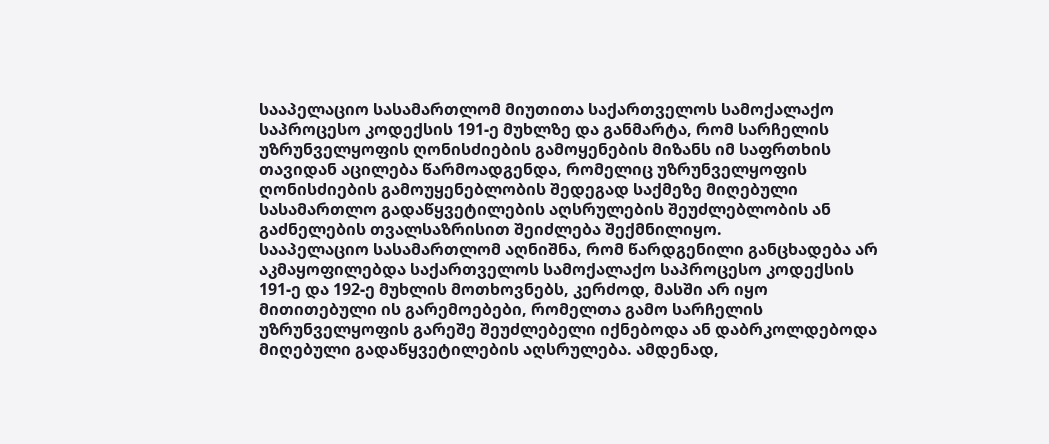სააპელაციო სასამართლომ მიუთითა საქართველოს სამოქალაქო საპროცესო კოდექსის 191-ე მუხლზე და განმარტა, რომ სარჩელის უზრუნველყოფის ღონისძიების გამოყენების მიზანს იმ საფრთხის თავიდან აცილება წარმოადგენდა, რომელიც უზრუნველყოფის ღონისძიების გამოუყენებლობის შედეგად საქმეზე მიღებული სასამართლო გადაწყვეტილების აღსრულების შეუძლებლობის ან გაძნელების თვალსაზრისით შეიძლება შექმნილიყო.
სააპელაციო სასამართლომ აღნიშნა, რომ წარდგენილი განცხადება არ აკმაყოფილებდა საქართველოს სამოქალაქო საპროცესო კოდექსის 191-ე და 192-ე მუხლის მოთხოვნებს, კერძოდ, მასში არ იყო მითითებული ის გარემოებები, რომელთა გამო სარჩელის უზრუნველყოფის გარეშე შეუძლებელი იქნებოდა ან დაბრკოლდებოდა მიღებული გადაწყვეტილების აღსრულება. ამდენად,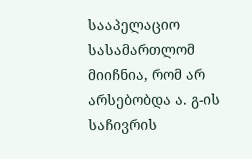სააპელაციო სასამართლომ მიიჩნია, რომ არ არსებობდა ა. გ-ის საჩივრის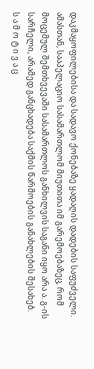დაკმაყოფილებისა და სადავო ქონებაზე ყადაღის დადების საფუძველი.
ამასთან, სააპელაციო სასამართლომ მიუთითა იმ გარემოებაზეც, რომ მოცემულ შემთხვევაში სასამართლოს განხილვის საგანი იყო არა ა. გ-ის სარჩელი, არამედ განცხადება საქმის წარმოების განახლების შესახებ.
ს ა მ ო ტ ი ვ ა ც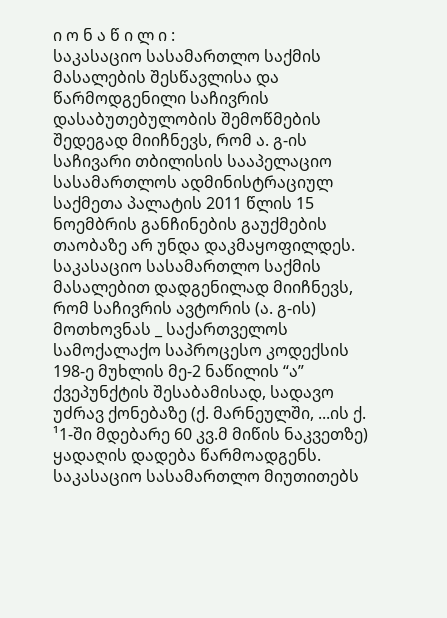ი ო ნ ა წ ი ლ ი :
საკასაციო სასამართლო საქმის მასალების შესწავლისა და წარმოდგენილი საჩივრის დასაბუთებულობის შემოწმების შედეგად მიიჩნევს, რომ ა. გ-ის საჩივარი თბილისის სააპელაციო სასამართლოს ადმინისტრაციულ საქმეთა პალატის 2011 წლის 15 ნოემბრის განჩინების გაუქმების თაობაზე არ უნდა დაკმაყოფილდეს.
საკასაციო სასამართლო საქმის მასალებით დადგენილად მიიჩნევს, რომ საჩივრის ავტორის (ა. გ-ის) მოთხოვნას _ საქართველოს სამოქალაქო საპროცესო კოდექსის 198-ე მუხლის მე-2 ნაწილის “ა” ქვეპუნქტის შესაბამისად, სადავო უძრავ ქონებაზე (ქ. მარნეულში, ...ის ქ. ¹1-ში მდებარე 60 კვ.მ მიწის ნაკვეთზე) ყადაღის დადება წარმოადგენს.
საკასაციო სასამართლო მიუთითებს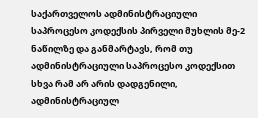საქართველოს ადმინისტრაციული საპროცესო კოდექსის პირველი მუხლის მე-2 ნაწილზე და განმარტავს, რომ თუ ადმინისტრაციული საპროცესო კოდექსით სხვა რამ არ არის დადგენილი, ადმინისტრაციულ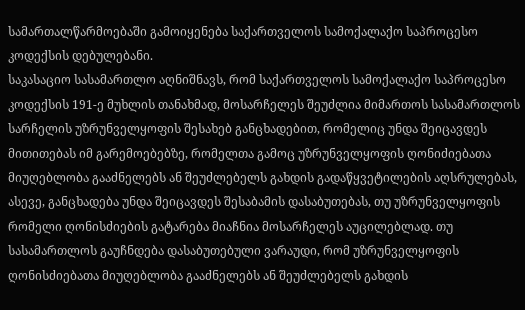სამართალწარმოებაში გამოიყენება საქართველოს სამოქალაქო საპროცესო კოდექსის დებულებანი.
საკასაციო სასამართლო აღნიშნავს, რომ საქართველოს სამოქალაქო საპროცესო კოდექსის 191-ე მუხლის თანახმად, მოსარჩელეს შეუძლია მიმართოს სასამართლოს სარჩელის უზრუნველყოფის შესახებ განცხადებით, რომელიც უნდა შეიცავდეს მითითებას იმ გარემოებებზე, რომელთა გამოც უზრუნველყოფის ღონიძიებათა მიუღებლობა გააძნელებს ან შეუძლებელს გახდის გადაწყვეტილების აღსრულებას, ასევე, განცხადება უნდა შეიცავდეს შესაბამის დასაბუთებას, თუ უზრუნველყოფის რომელი ღონისძიების გატარება მიაჩნია მოსარჩელეს აუცილებლად. თუ სასამართლოს გაუჩნდება დასაბუთებული ვარაუდი, რომ უზრუნველყოფის ღონისძიებათა მიუღებლობა გააძნელებს ან შეუძლებელს გახდის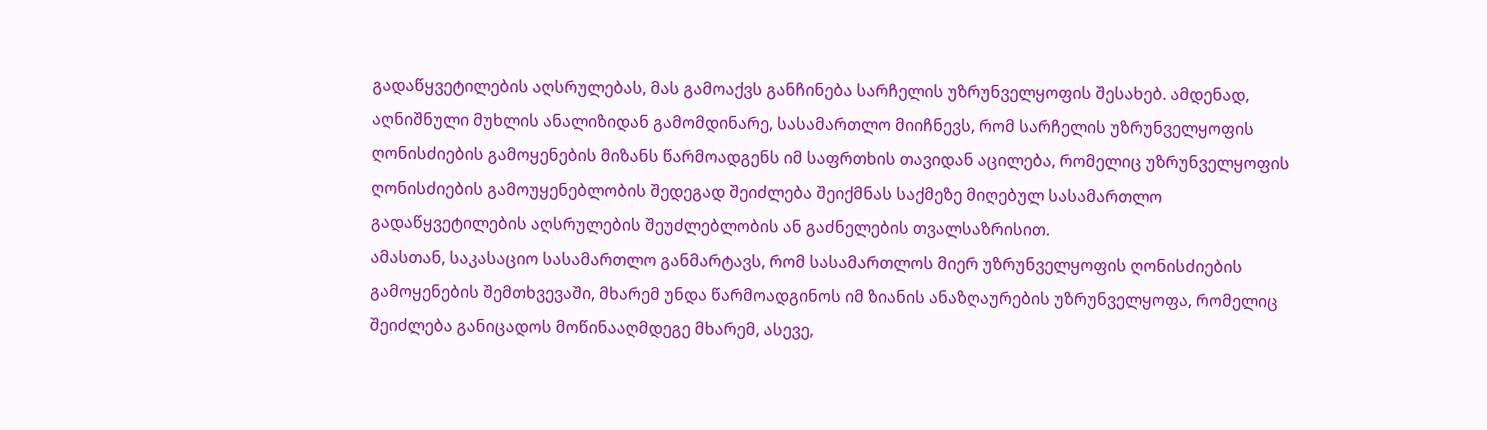გადაწყვეტილების აღსრულებას, მას გამოაქვს განჩინება სარჩელის უზრუნველყოფის შესახებ. ამდენად, აღნიშნული მუხლის ანალიზიდან გამომდინარე, სასამართლო მიიჩნევს, რომ სარჩელის უზრუნველყოფის ღონისძიების გამოყენების მიზანს წარმოადგენს იმ საფრთხის თავიდან აცილება, რომელიც უზრუნველყოფის ღონისძიების გამოუყენებლობის შედეგად შეიძლება შეიქმნას საქმეზე მიღებულ სასამართლო გადაწყვეტილების აღსრულების შეუძლებლობის ან გაძნელების თვალსაზრისით.
ამასთან, საკასაციო სასამართლო განმარტავს, რომ სასამართლოს მიერ უზრუნველყოფის ღონისძიების გამოყენების შემთხვევაში, მხარემ უნდა წარმოადგინოს იმ ზიანის ანაზღაურების უზრუნველყოფა, რომელიც შეიძლება განიცადოს მოწინააღმდეგე მხარემ, ასევე,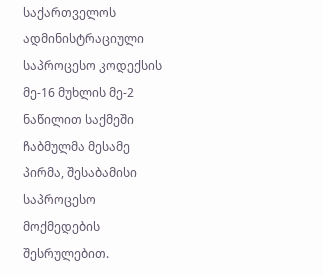საქართველოს ადმინისტრაციული საპროცესო კოდექსის მე-16 მუხლის მე-2 ნაწილით საქმეში ჩაბმულმა მესამე პირმა, შესაბამისი საპროცესო მოქმედების შესრულებით.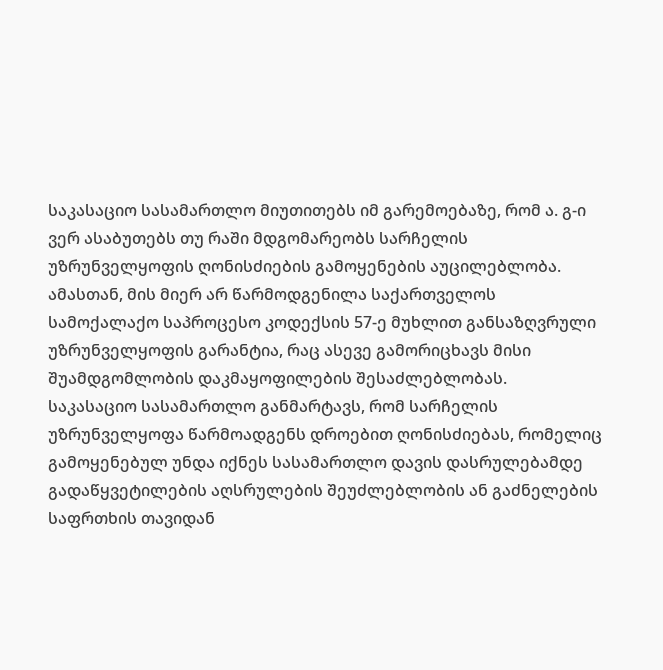საკასაციო სასამართლო მიუთითებს იმ გარემოებაზე, რომ ა. გ-ი ვერ ასაბუთებს თუ რაში მდგომარეობს სარჩელის უზრუნველყოფის ღონისძიების გამოყენების აუცილებლობა. ამასთან, მის მიერ არ წარმოდგენილა საქართველოს სამოქალაქო საპროცესო კოდექსის 57-ე მუხლით განსაზღვრული უზრუნველყოფის გარანტია, რაც ასევე გამორიცხავს მისი შუამდგომლობის დაკმაყოფილების შესაძლებლობას.
საკასაციო სასამართლო განმარტავს, რომ სარჩელის უზრუნველყოფა წარმოადგენს დროებით ღონისძიებას, რომელიც გამოყენებულ უნდა იქნეს სასამართლო დავის დასრულებამდე გადაწყვეტილების აღსრულების შეუძლებლობის ან გაძნელების საფრთხის თავიდან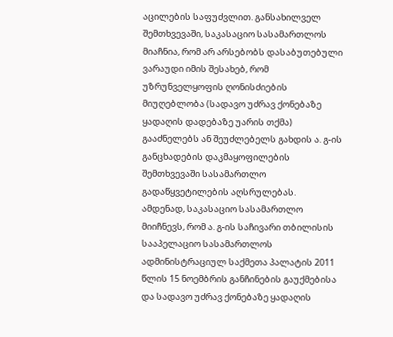აცილების საფუძვლით. განსახილველ შემთხვევაში, საკასაციო სასამართლოს მიაჩნია, რომ არ არსებობს დასაბუთებული ვარაუდი იმის შესახებ, რომ უზრუნველყოფის ღონისძიების მიუღებლობა (სადავო უძრავ ქონებაზე ყადაღის დადებაზე უარის თქმა) გააძნელებს ან შეუძლებელს გახდის ა. გ-ის განცხადების დაკმაყოფილების შემთხვევაში სასამართლო გადაწყვეტილების აღსრულებას.
ამდენად, საკასაციო სასამართლო მიიჩნევს, რომ ა. გ-ის საჩივარი თბილისის სააპელაციო სასამართლოს ადმინისტრაციულ საქმეთა პალატის 2011 წლის 15 ნოემბრის განჩინების გაუქმებისა და სადავო უძრავ ქონებაზე ყადაღის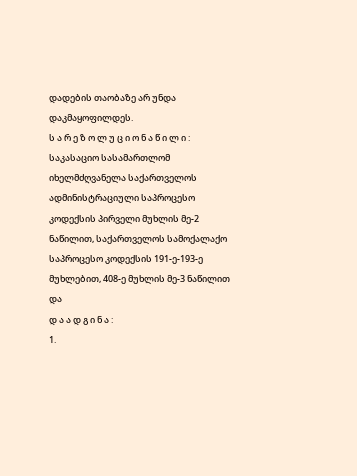დადების თაობაზე არ უნდა დაკმაყოფილდეს.
ს ა რ ე ზ ო ლ უ ც ი ო ნ ა წ ი ლ ი :
საკასაციო სასამართლომ იხელმძღვანელა საქართველოს ადმინისტრაციული საპროცესო კოდექსის პირველი მუხლის მე-2 ნაწილით, საქართველოს სამოქალაქო საპროცესო კოდექსის 191-ე-193-ე მუხლებით, 408-ე მუხლის მე-3 ნაწილით და
დ ა ა დ გ ი ნ ა :
1.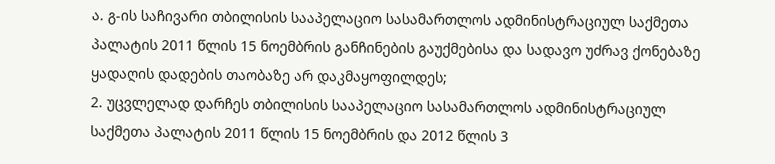ა. გ-ის საჩივარი თბილისის სააპელაციო სასამართლოს ადმინისტრაციულ საქმეთა პალატის 2011 წლის 15 ნოემბრის განჩინების გაუქმებისა და სადავო უძრავ ქონებაზე ყადაღის დადების თაობაზე არ დაკმაყოფილდეს;
2. უცვლელად დარჩეს თბილისის სააპელაციო სასამართლოს ადმინისტრაციულ საქმეთა პალატის 2011 წლის 15 ნოემბრის და 2012 წლის 3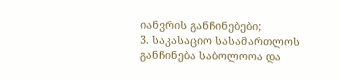იანვრის განჩინებები;
3. საკასაციო სასამართლოს განჩინება საბოლოოა და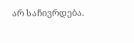არ საჩივრდება.